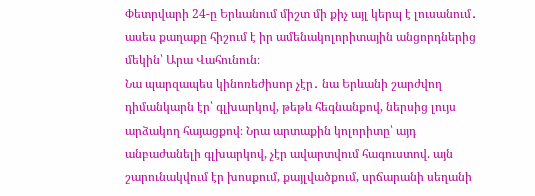Փետրվարի 24-ը Երևանում միշտ մի քիչ այլ կերպ է լուսանում․ ասես քաղաքը հիշում է իր ամենակոլորիտային անցորդներից մեկին՝ Արա Վահունուն։
Նա պարզապես կինոռեժիսոր չէր․ նա Երևանի շարժվող դիմանկարն էր՝ գլխարկով, թեթև հեգնանքով, ներսից լույս արձակող հայացքով։ Նրա արտաքին կոլորիտը՝ այդ անբաժանելի գլխարկով, չէր ավարտվում հագուստով. այն շարունակվում էր խոսքում, քայլվածքում, սրճարանի սեղանի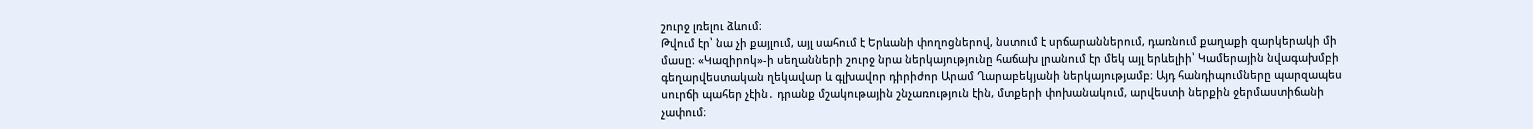շուրջ լռելու ձևում։
Թվում էր՝ նա չի քայլում, այլ սահում է Երևանի փողոցներով, նստում է սրճարաններում, դառնում քաղաքի զարկերակի մի մասը։ «Կազիրոկ»-ի սեղանների շուրջ նրա ներկայությունը հաճախ լրանում էր մեկ այլ երևելիի՝ Կամերային նվագախմբի գեղարվեստական ղեկավար և գլխավոր դիրիժոր Արամ Ղարաբեկյանի ներկայությամբ։ Այդ հանդիպումները պարզապես սուրճի պահեր չէին․ դրանք մշակութային շնչառություն էին, մտքերի փոխանակում, արվեստի ներքին ջերմաստիճանի չափում։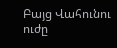Բայց Վահունու ուժը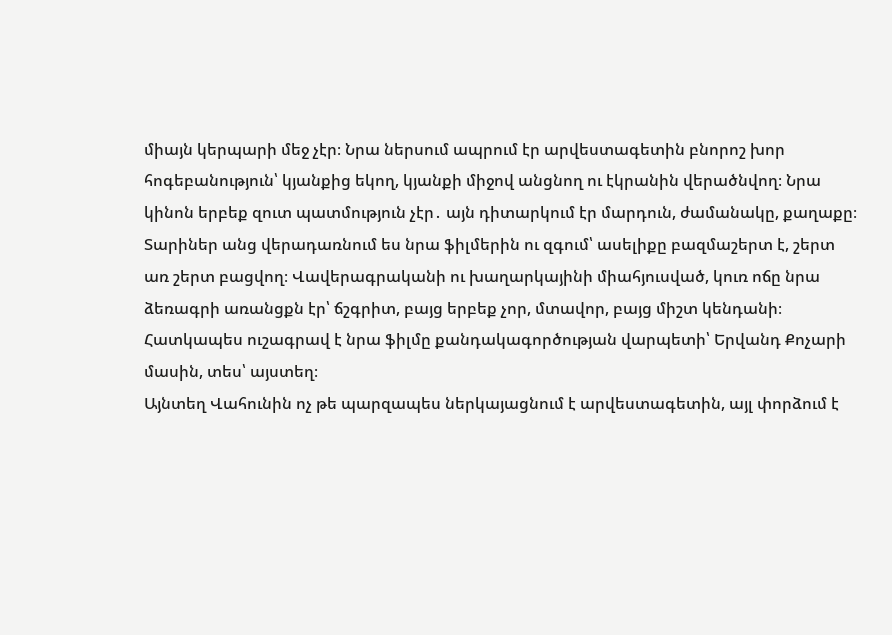միայն կերպարի մեջ չէր։ Նրա ներսում ապրում էր արվեստագետին բնորոշ խոր հոգեբանություն՝ կյանքից եկող, կյանքի միջով անցնող ու էկրանին վերածնվող։ Նրա կինոն երբեք զուտ պատմություն չէր․ այն դիտարկում էր մարդուն, ժամանակը, քաղաքը։ Տարիներ անց վերադառնում ես նրա ֆիլմերին ու զգում՝ ասելիքը բազմաշերտ է, շերտ առ շերտ բացվող։ Վավերագրականի ու խաղարկայինի միահյուսված, կուռ ոճը նրա ձեռագրի առանցքն էր՝ ճշգրիտ, բայց երբեք չոր, մտավոր, բայց միշտ կենդանի։
Հատկապես ուշագրավ է նրա ֆիլմը քանդակագործության վարպետի՝ Երվանդ Քոչարի մասին, տես՝ այստեղ։
Այնտեղ Վահունին ոչ թե պարզապես ներկայացնում է արվեստագետին, այլ փորձում է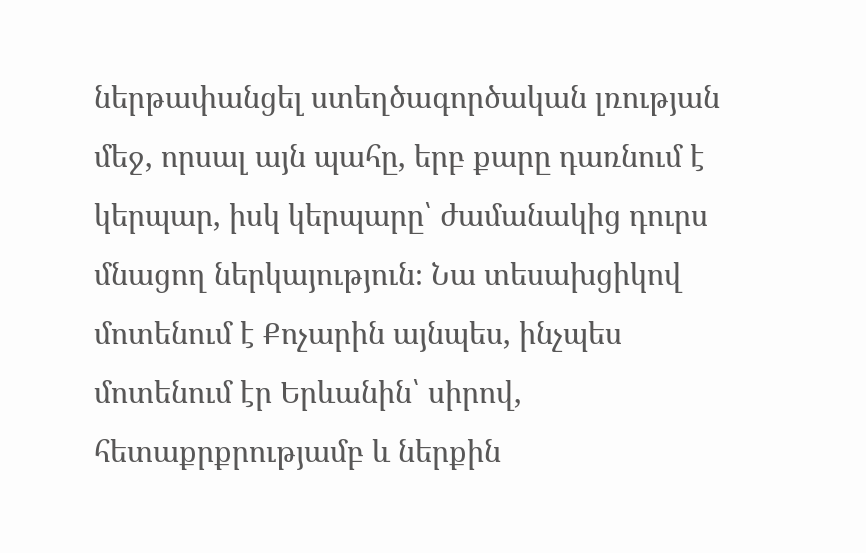ներթափանցել ստեղծագործական լռության մեջ, որսալ այն պահը, երբ քարը դառնում է կերպար, իսկ կերպարը՝ ժամանակից դուրս մնացող ներկայություն։ Նա տեսախցիկով մոտենում է Քոչարին այնպես, ինչպես մոտենում էր Երևանին՝ սիրով, հետաքրքրությամբ և ներքին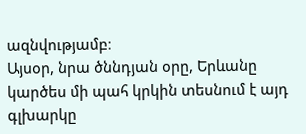ազնվությամբ։
Այսօր, նրա ծննդյան օրը, Երևանը կարծես մի պահ կրկին տեսնում է այդ գլխարկը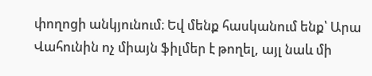փողոցի անկյունում։ Եվ մենք հասկանում ենք՝ Արա Վահունին ոչ միայն ֆիլմեր է թողել, այլ նաև մի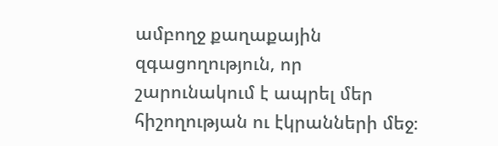ամբողջ քաղաքային զգացողություն, որ շարունակում է ապրել մեր հիշողության ու էկրանների մեջ։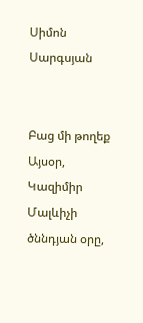Սիմոն Սարգսյան


Բաց մի թողեք
Այսօր, Կազիմիր Մալևիչի ծննդյան օրը,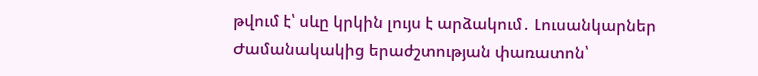թվում է՝ սևը կրկին լույս է արձակում․ Լուսանկարներ
Ժամանակակից երաժշտության փառատոն՝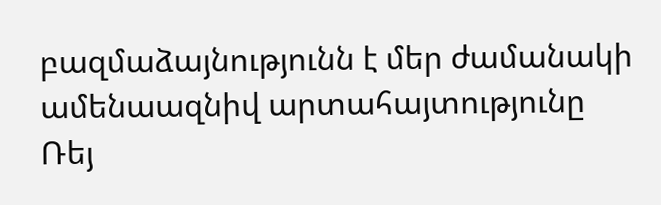բազմաձայնությունն է մեր ժամանակի ամենաազնիվ արտահայտությունը
Ռեյ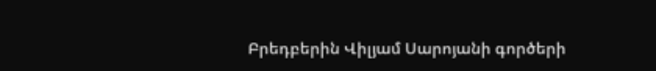Բրեդբերին Վիլյամ Սարոյանի գործերի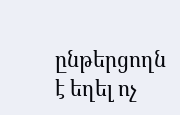ընթերցողն է եղել ոչ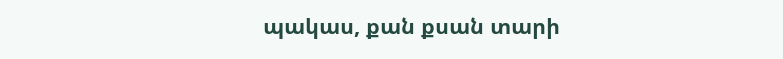պակաս, քան քսան տարի